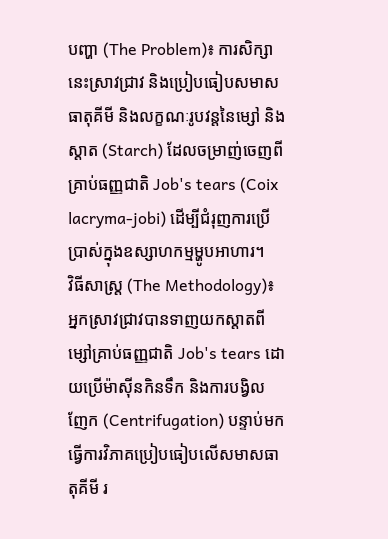បញ្ហា (The Problem)៖ ការសិក្សានេះស្រាវជ្រាវ និងប្រៀបធៀបសមាសធាតុគីមី និងលក្ខណៈរូបវន្តនៃម្សៅ និងស្តាត (Starch) ដែលចម្រាញ់ចេញពីគ្រាប់ធញ្ញជាតិ Job's tears (Coix lacryma-jobi) ដើម្បីជំរុញការប្រើប្រាស់ក្នុងឧស្សាហកម្មម្ហូបអាហារ។
វិធីសាស្ត្រ (The Methodology)៖ អ្នកស្រាវជ្រាវបានទាញយកស្តាតពីម្សៅគ្រាប់ធញ្ញជាតិ Job's tears ដោយប្រើម៉ាស៊ីនកិនទឹក និងការបង្វិលញែក (Centrifugation) បន្ទាប់មកធ្វើការវិភាគប្រៀបធៀបលើសមាសធាតុគីមី រ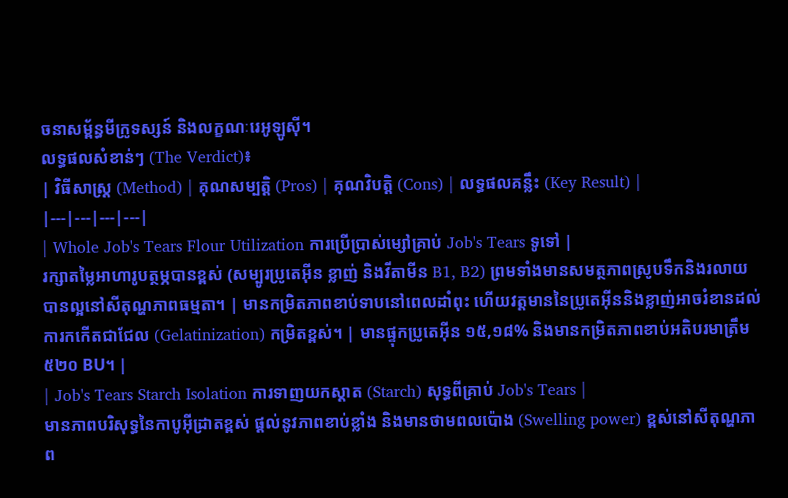ចនាសម្ព័ន្ធមីក្រូទស្សន៍ និងលក្ខណៈរេអូឡូស៊ី។
លទ្ធផលសំខាន់ៗ (The Verdict)៖
| វិធីសាស្ត្រ (Method) | គុណសម្បត្តិ (Pros) | គុណវិបត្តិ (Cons) | លទ្ធផលគន្លឹះ (Key Result) |
|---|---|---|---|
| Whole Job's Tears Flour Utilization ការប្រើប្រាស់ម្សៅគ្រាប់ Job's Tears ទូទៅ |
រក្សាតម្លៃអាហារូបត្ថម្ភបានខ្ពស់ (សម្បូរប្រូតេអ៊ីន ខ្លាញ់ និងវីតាមីន B1, B2) ព្រមទាំងមានសមត្ថភាពស្រូបទឹកនិងរលាយបានល្អនៅសីតុណ្ហភាពធម្មតា។ | មានកម្រិតភាពខាប់ទាបនៅពេលដាំពុះ ហើយវត្តមាននៃប្រូតេអ៊ីននិងខ្លាញ់អាចរំខានដល់ការកកើតជាជែល (Gelatinization) កម្រិតខ្ពស់។ | មានផ្ទុកប្រូតេអ៊ីន ១៥,១៨% និងមានកម្រិតភាពខាប់អតិបរមាត្រឹម ៥២០ BU។ |
| Job's Tears Starch Isolation ការទាញយកស្តាត (Starch) សុទ្ធពីគ្រាប់ Job's Tears |
មានភាពបរិសុទ្ធនៃកាបូអ៊ីដ្រាតខ្ពស់ ផ្តល់នូវភាពខាប់ខ្លាំង និងមានថាមពលប៉ោង (Swelling power) ខ្ពស់នៅសីតុណ្ហភាព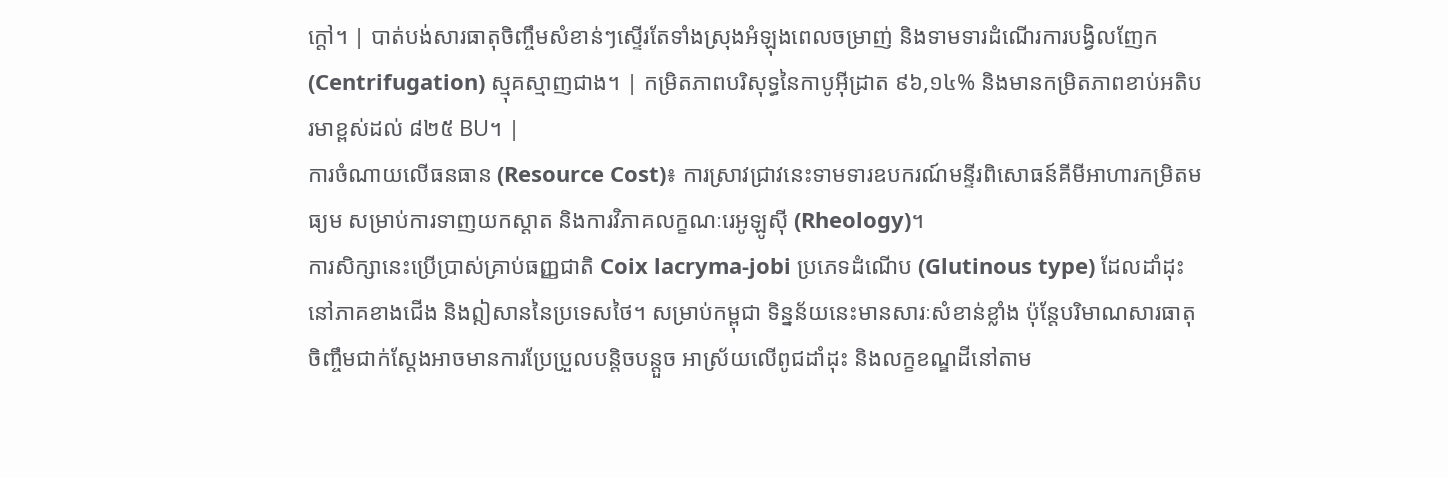ក្តៅ។ | បាត់បង់សារធាតុចិញ្ចឹមសំខាន់ៗស្ទើរតែទាំងស្រុងអំឡុងពេលចម្រាញ់ និងទាមទារដំណើរការបង្វិលញែក (Centrifugation) ស្មុគស្មាញជាង។ | កម្រិតភាពបរិសុទ្ធនៃកាបូអ៊ីដ្រាត ៩៦,១៤% និងមានកម្រិតភាពខាប់អតិបរមាខ្ពស់ដល់ ៨២៥ BU។ |
ការចំណាយលើធនធាន (Resource Cost)៖ ការស្រាវជ្រាវនេះទាមទារឧបករណ៍មន្ទីរពិសោធន៍គីមីអាហារកម្រិតមធ្យម សម្រាប់ការទាញយកស្តាត និងការវិភាគលក្ខណៈរេអូឡូស៊ី (Rheology)។
ការសិក្សានេះប្រើប្រាស់គ្រាប់ធញ្ញជាតិ Coix lacryma-jobi ប្រភេទដំណើប (Glutinous type) ដែលដាំដុះនៅភាគខាងជើង និងឦសាននៃប្រទេសថៃ។ សម្រាប់កម្ពុជា ទិន្នន័យនេះមានសារៈសំខាន់ខ្លាំង ប៉ុន្តែបរិមាណសារធាតុចិញ្ចឹមជាក់ស្តែងអាចមានការប្រែប្រួលបន្តិចបន្តួច អាស្រ័យលើពូជដាំដុះ និងលក្ខខណ្ឌដីនៅតាម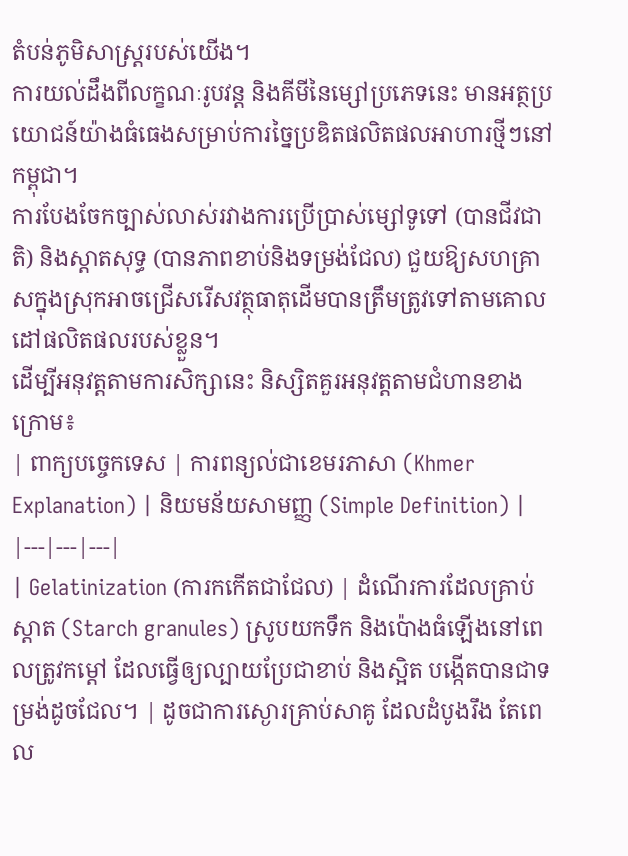តំបន់ភូមិសាស្ត្ររបស់យើង។
ការយល់ដឹងពីលក្ខណៈរូបវន្ត និងគីមីនៃម្សៅប្រភេទនេះ មានអត្ថប្រយោជន៍យ៉ាងធំធេងសម្រាប់ការច្នៃប្រឌិតផលិតផលអាហារថ្មីៗនៅកម្ពុជា។
ការបែងចែកច្បាស់លាស់រវាងការប្រើប្រាស់ម្សៅទូទៅ (បានជីវជាតិ) និងស្តាតសុទ្ធ (បានភាពខាប់និងទម្រង់ជែល) ជួយឱ្យសហគ្រាសក្នុងស្រុកអាចជ្រើសរើសវត្ថុធាតុដើមបានត្រឹមត្រូវទៅតាមគោលដៅផលិតផលរបស់ខ្លួន។
ដើម្បីអនុវត្តតាមការសិក្សានេះ និស្សិតគួរអនុវត្តតាមជំហានខាងក្រោម៖
| ពាក្យបច្ចេកទេស | ការពន្យល់ជាខេមរភាសា (Khmer Explanation) | និយមន័យសាមញ្ញ (Simple Definition) |
|---|---|---|
| Gelatinization (ការកកើតជាជែល) | ដំណើរការដែលគ្រាប់ស្តាត (Starch granules) ស្រូបយកទឹក និងប៉ោងធំឡើងនៅពេលត្រូវកម្ដៅ ដែលធ្វើឲ្យល្បាយប្រែជាខាប់ និងស្អិត បង្កើតបានជាទម្រង់ដូចជែល។ | ដូចជាការស្ងោរគ្រាប់សាគូ ដែលដំបូងរឹង តែពេល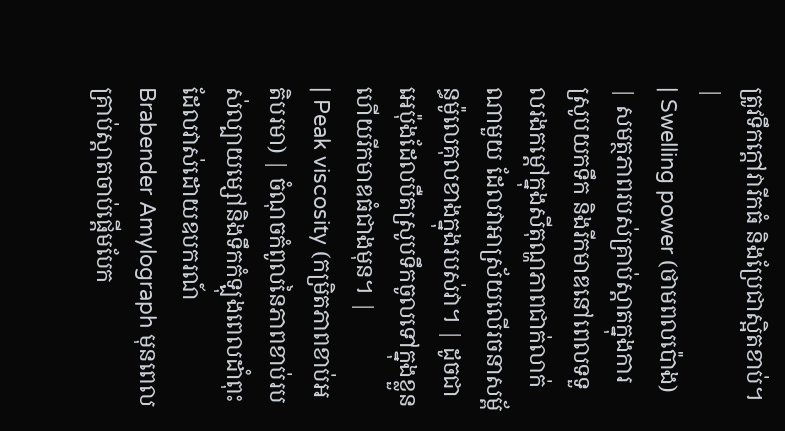ត្រូវទឹកក្ដៅវារីកធំ និងប្រែជាស្អិតខាប់។ |
| Swelling power (ថាមពលប៉ោង) | សមត្ថភាពរបស់គ្រាប់ស្តាតក្នុងការស្រូបយកទឹក និងរីកមាឌនៅពេលទទួលរងកម្ដៅក្នុងសីតុណ្ហភាពជាក់លាក់ណាមួយ ដែលវាអាស្រ័យលើរចនាសម្ព័ន្ធម៉ូលេគុលខាងក្នុងរបស់វា។ | ដូចជាអេប៉ុងដែលបឺតស្រូបទឹកចូលទៅក្នុងខ្លួន ហើយរីកមាឌធំជាងមុន។ |
| Peak viscosity (កម្រិតភាពខាប់អតិបរមា) | ចំណុចកំពូលនៃភាពខាប់របស់ល្បាយម្សៅនិងទឹកកំឡុងពេលដាំពុះ ដែលវាស់ដោយឧបករណ៍ Brabender Amylograph មុនពេលគ្រាប់ស្តាតចាប់ផ្តើមបែក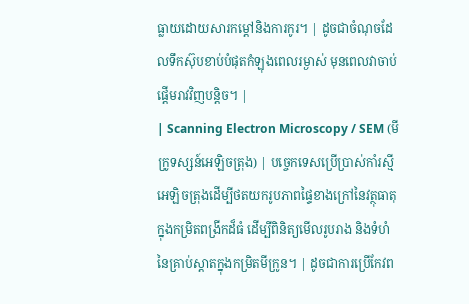ធ្លាយដោយសារកម្ដៅនិងការកូរ។ | ដូចជាចំណុចដែលទឹកស៊ុបខាប់បំផុតកំឡុងពេលរម្ងាស់ មុនពេលវាចាប់ផ្តើមរាវវិញបន្តិច។ |
| Scanning Electron Microscopy / SEM (មីក្រូទស្សន៍អេឡិចត្រុង) | បច្ចេកទេសប្រើប្រាស់កាំរស្មីអេឡិចត្រុងដើម្បីថតយករូបភាពផ្ទៃខាងក្រៅនៃវត្ថុធាតុក្នុងកម្រិតពង្រីកដ៏ធំ ដើម្បីពិនិត្យមើលរូបរាង និងទំហំនៃគ្រាប់ស្តាតក្នុងកម្រិតមីក្រូន។ | ដូចជាការប្រើកែវព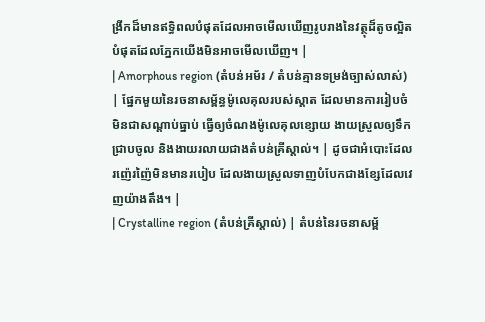ង្រីកដ៏មានឥទ្ធិពលបំផុតដែលអាចមើលឃើញរូបរាងនៃវត្ថុដ៏តូចល្អិតបំផុតដែលភ្នែកយើងមិនអាចមើលឃើញ។ |
| Amorphous region (តំបន់អម័រ / តំបន់គ្មានទម្រង់ច្បាស់លាស់) | ផ្នែកមួយនៃរចនាសម្ព័ន្ធម៉ូលេគុលរបស់ស្តាត ដែលមានការរៀបចំមិនជាសណ្តាប់ធ្នាប់ ធ្វើឲ្យចំណងម៉ូលេគុលខ្សោយ ងាយស្រួលឲ្យទឹកជ្រាបចូល និងងាយរលាយជាងតំបន់គ្រីស្តាល់។ | ដូចជាអំបោះដែលរញ៉េរញ៉ៃមិនមានរបៀប ដែលងាយស្រួលទាញបំបែកជាងខ្សែដែលវេញយ៉ាងតឹង។ |
| Crystalline region (តំបន់គ្រីស្តាល់) | តំបន់នៃរចនាសម្ព័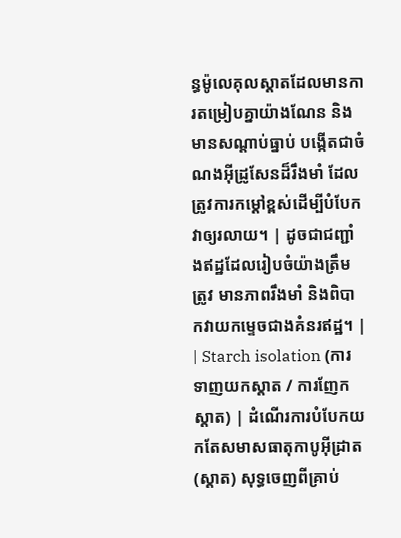ន្ធម៉ូលេគុលស្តាតដែលមានការតម្រៀបគ្នាយ៉ាងណែន និងមានសណ្តាប់ធ្នាប់ បង្កើតជាចំណងអ៊ីដ្រូសែនដ៏រឹងមាំ ដែលត្រូវការកម្ដៅខ្ពស់ដើម្បីបំបែកវាឲ្យរលាយ។ | ដូចជាជញ្ជាំងឥដ្ឋដែលរៀបចំយ៉ាងត្រឹមត្រូវ មានភាពរឹងមាំ និងពិបាកវាយកម្ទេចជាងគំនរឥដ្ឋ។ |
| Starch isolation (ការទាញយកស្តាត / ការញែកស្តាត) | ដំណើរការបំបែកយកតែសមាសធាតុកាបូអ៊ីដ្រាត (ស្តាត) សុទ្ធចេញពីគ្រាប់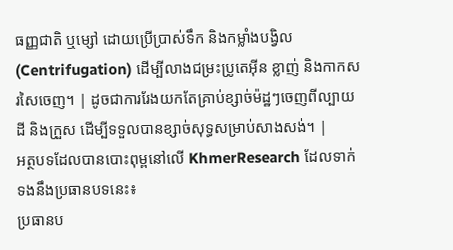ធញ្ញជាតិ ឬម្សៅ ដោយប្រើប្រាស់ទឹក និងកម្លាំងបង្វិល (Centrifugation) ដើម្បីលាងជម្រះប្រូតេអ៊ីន ខ្លាញ់ និងកាកសរសៃចេញ។ | ដូចជាការរែងយកតែគ្រាប់ខ្សាច់ម៉ដ្ឋៗចេញពីល្បាយដី និងក្រួស ដើម្បីទទួលបានខ្សាច់សុទ្ធសម្រាប់សាងសង់។ |
អត្ថបទដែលបានបោះពុម្ពនៅលើ KhmerResearch ដែលទាក់ទងនឹងប្រធានបទនេះ៖
ប្រធានប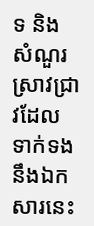ទ និងសំណួរស្រាវជ្រាវដែលទាក់ទងនឹងឯកសារនេះ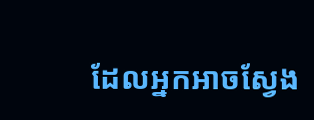ដែលអ្នកអាចស្វែង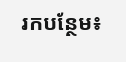រកបន្ថែម៖